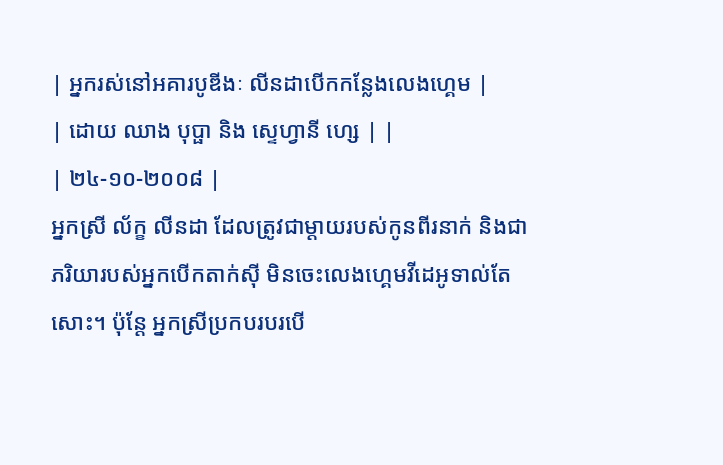| អ្នករស់នៅអគារបូឌីងៈ លីនដាបើកកន្លែងលេងហ្គេម |
| ដោយ ឈាង បុប្ផា និង ស្ទេហ្វានី ហ្សេ | |
| ២៤-១០-២០០៨ |
អ្នកស្រី ល័ក្ខ លីនដា ដែលត្រូវជាម្តាយរបស់កូនពីរនាក់ និងជាភរិយារបស់អ្នកបើកតាក់ស៊ី មិនចេះលេងហ្គេមវីដេអូទាល់តែសោះ។ ប៉ុន្តែ អ្នកស្រីប្រកបរបរបើ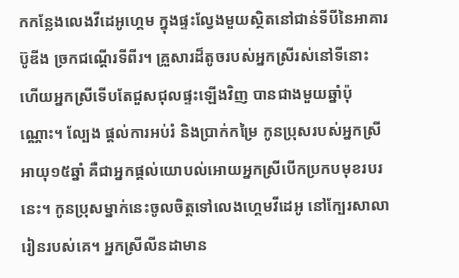កកន្លែងលេងវីដេអូហ្គេម ក្នុងផ្ទះល្វែងមួយស្ថិតនៅជាន់ទីបីនៃអាគារប៊ូឌីង ច្រកជណ្តើរទីពីរ។ គ្រួសារដ៏តូចរបស់អ្នកស្រីរស់នៅទីនោះ ហើយអ្នកស្រីទើបតែជួសជុលផ្ទះឡើងវិញ បានជាងមួយឆ្នាំប៉ុណ្ណោះ។ ល្បែង ផ្តល់ការអប់រំ និងបា្រក់កម្រៃ កូនប្រុសរបស់អ្នកស្រីអាយុ១៥ឆ្នាំ គឺជាអ្នកផ្តល់យោបល់អោយអ្នកស្រីបើកប្រកបមុខរបរនេះ។ កូនប្រុសម្នាក់នេះចូលចិត្តទៅលេងហ្គេមវីដេអូ នៅក្បែរសាលារៀនរបស់គេ។ អ្នកស្រីលីនដាមាន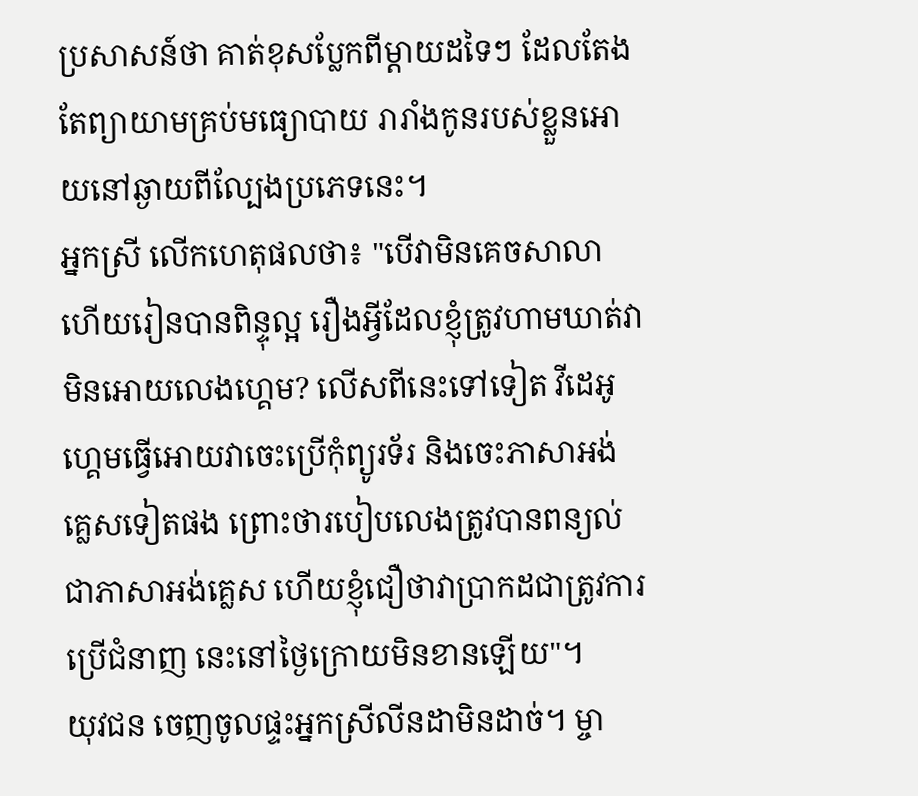ប្រសាសន៍ថា គាត់ខុសប្លែកពីម្តាយដទៃៗ ដែលតែងតែព្យាយាមគ្រប់មធ្យោបាយ រារាំងកូនរបស់ខ្លួនអោយនៅឆ្ងាយពីល្បែងប្រភេទនេះ។
អ្នកស្រី លើកហេតុផលថា៖ "បើវាមិនគេចសាលា ហើយរៀនបានពិន្ទុល្អ រឿងអ្វីដែលខ្ញុំត្រូវហាមឃាត់វាមិនអោយលេងហ្គេម? លើសពីនេះទៅទៀត វីដេអូហ្គេមធ្វើអោយវាចេះប្រើកុំព្យូរទ័រ និងចេះភាសាអង់គ្លេសទៀតផង ព្រោះថារបៀបលេងត្រូវបានពន្យល់ជាភាសាអង់គ្លេស ហើយខ្ញុំជឿថាវាបា្រកដជាត្រូវការប្រើជំនាញ នេះនៅថ្ងៃក្រោយមិនខានឡើយ"។
យុវជន ចេញចូលផ្ទះអ្នកស្រីលីនដាមិនដាច់។ ម្ចា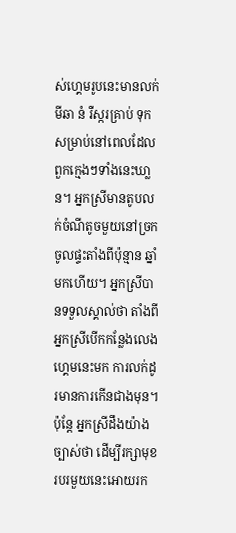ស់ហ្គេមរូបនេះមានលក់ មីឆា នំ រឺស្ករគ្រាប់ ទុកសម្រាប់នៅពេលដែលពួកក្មេងៗទាំងនេះឃា្លន។ អ្នកស្រីមានតូបលក់ចំណីតូចមួយនៅច្រកចូលផ្ទះតាំងពីប៉ុន្មាន ឆ្នាំមកហើយ។ អ្នកស្រីបានទទួលស្គាល់ថា តាំងពីអ្នកស្រីបើកកន្លែងលេងហ្គេមនេះមក ការលក់ដូរមានការកើនជាងមុន។ ប៉ុន្តែ អ្នកស្រីដឹងយ៉ាងច្បាស់ថា ដើម្បីរក្សាមុខរបរមួយនេះអោយរក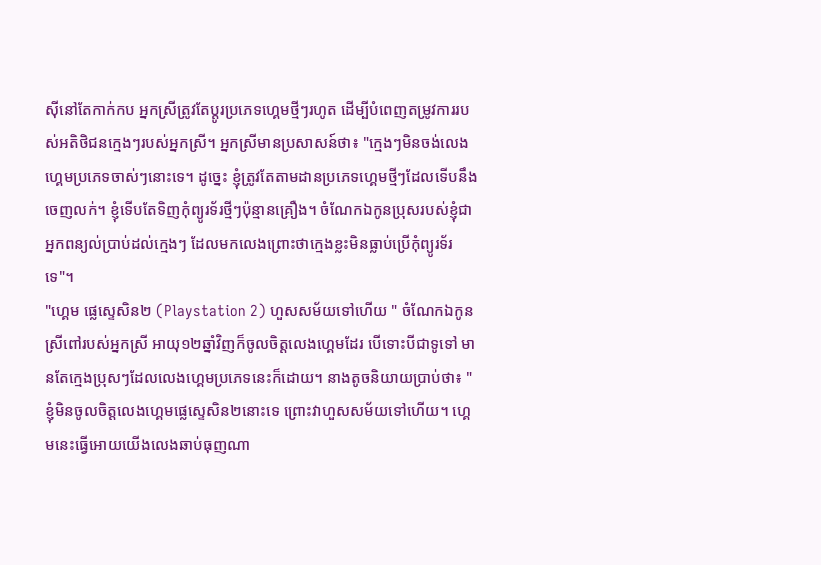ស៊ីនៅតែកាក់កប អ្នកស្រីត្រូវតែប្តូរប្រភេទហ្គេមថ្មីៗរហូត ដើម្បីបំពេញតម្រូវការរបស់អតិថិជនក្មេងៗរបស់អ្នកស្រី។ អ្នកស្រីមានប្រសាសន៍ថា៖ "ក្មេងៗមិនចង់លេងហ្គេមប្រភេទចាស់ៗនោះទេ។ ដូច្នេះ ខ្ញុំត្រូវតែតាមដានប្រភេទហ្គេមថ្មីៗដែលទើបនឹងចេញលក់។ ខ្ញុំទើបតែទិញកុំព្យូរទ័រថ្មីៗប៉ុន្មានគ្រឿង។ ចំណែកឯកូនប្រុសរបស់ខ្ញុំជាអ្នកពន្យល់បា្រប់ដល់ក្មេងៗ ដែលមកលេងព្រោះថាក្មេងខ្លះមិនធ្លាប់ប្រើកុំព្យូរទ័រទេ"។
"ហ្គេម ផ្លេស្ទេសិន២ (Playstation 2) ហួសសម័យទៅហើយ " ចំណែកឯកូនស្រីពៅរបស់អ្នកស្រី អាយុ១២ឆ្នាំវិញក៏ចូលចិត្តលេងហ្គេមដែរ បើទោះបីជាទូទៅ មានតែក្មេងប្រុសៗដែលលេងហ្គេមប្រភេទនេះក៏ដោយ។ នាងតូចនិយាយបា្រប់ថា៖ "ខ្ញុំមិនចូលចិត្តលេងហ្គេមផ្លេស្ទេសិន២នោះទេ ព្រោះវាហួសសម័យទៅហើយ។ ហ្គេមនេះធ្វើអោយយើងលេងឆាប់ធុញណា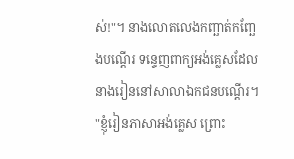ស់!"។ នាងលោតលេងកញ្ឆាត់កញ្ឆែងបណ្តើរ ទន្ទេញពាក្យអង់គ្លេសដែលនាងរៀននៅសាលាឯកជនបណ្តើរ។ "ខ្ញុំរៀនភាសាអង់គ្លេស ព្រោះ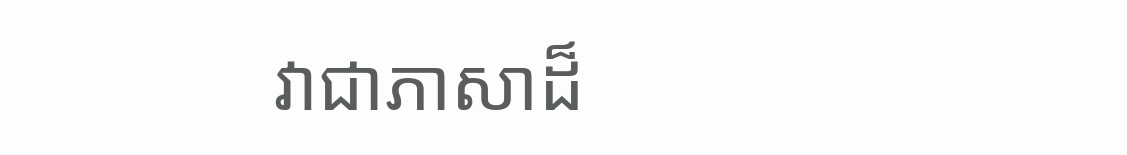វាជាភាសាដ៏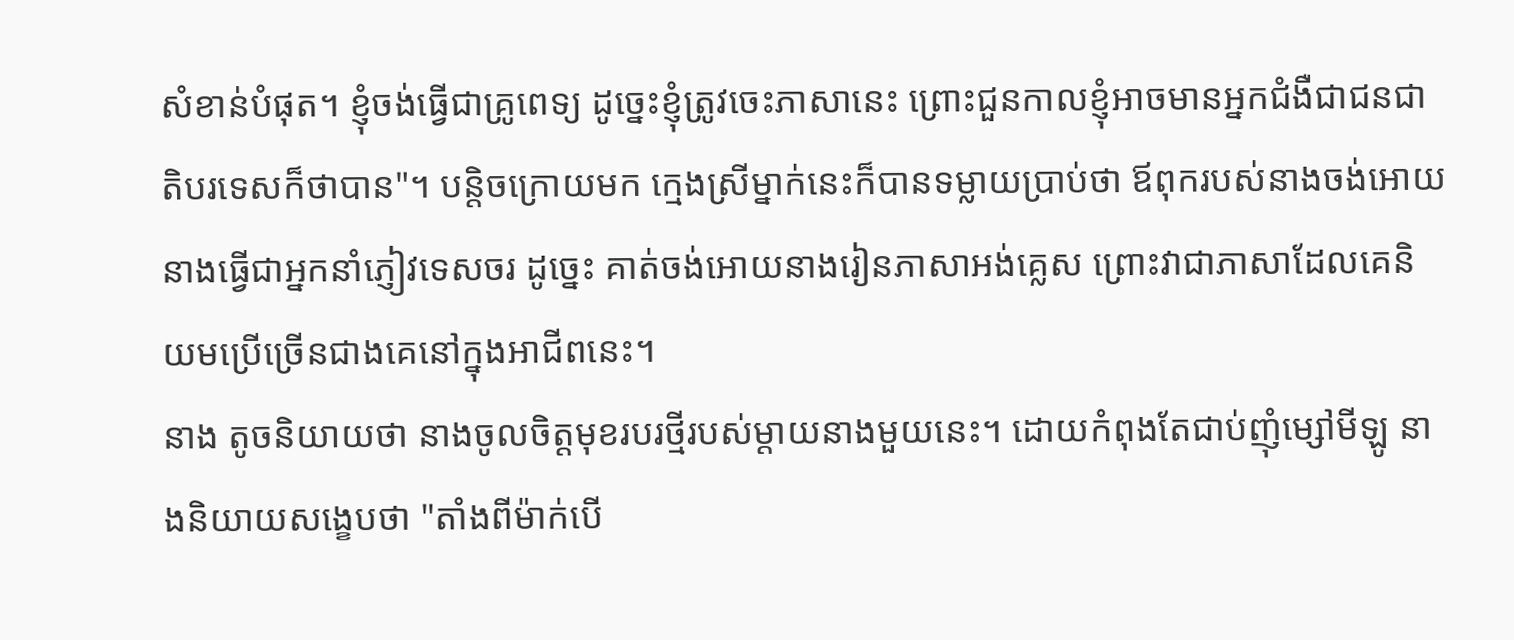សំខាន់បំផុត។ ខ្ញុំចង់ធ្វើជាគ្រូពេទ្យ ដូច្នេះខ្ញុំត្រូវចេះភាសានេះ ព្រោះជួនកាលខ្ញុំអាចមានអ្នកជំងឺជាជនជាតិបរទេសក៏ថាបាន"។ បន្តិចក្រោយមក ក្មេងស្រីម្នាក់នេះក៏បានទម្លាយប្រាប់ថា ឪពុករបស់នាងចង់អោយនាងធ្វើជាអ្នកនាំភ្ញៀវទេសចរ ដូច្នេះ គាត់ចង់អោយនាងរៀនភាសាអង់គ្លេស ព្រោះវាជាភាសាដែលគេនិយមប្រើច្រើនជាងគេនៅក្នុងអាជីពនេះ។
នាង តូចនិយាយថា នាងចូលចិត្តមុខរបរថ្មីរបស់ម្តាយនាងមួយនេះ។ ដោយកំពុងតែជាប់ញុំម្សៅមីឡូ នាងនិយាយសង្ខេបថា "តាំងពីម៉ាក់បើ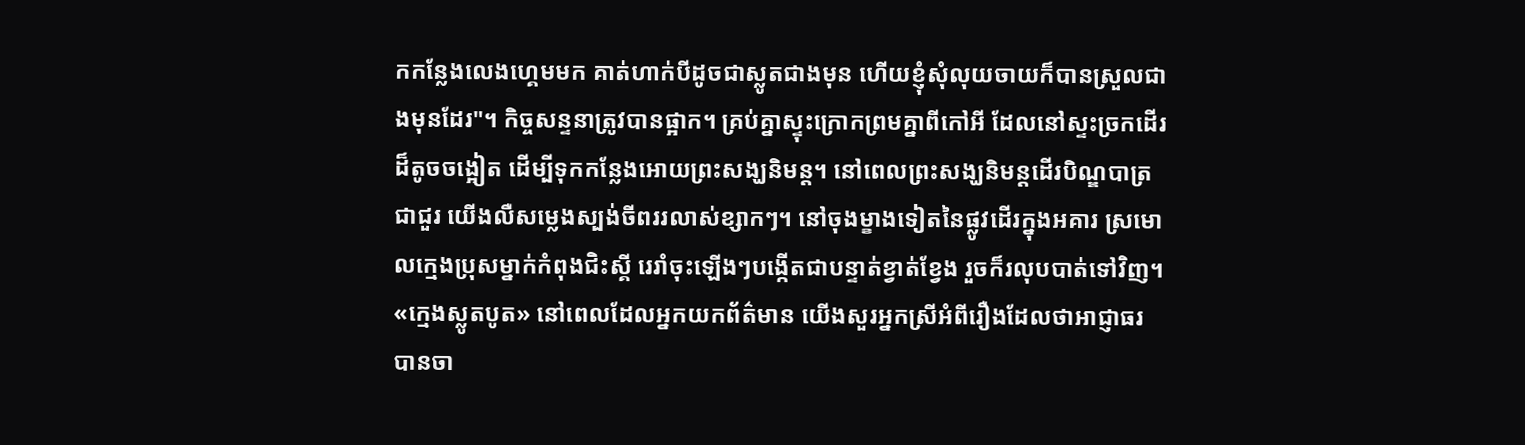កកន្លែងលេងហ្គេមមក គាត់ហាក់បីដូចជាស្លូតជាងមុន ហើយខ្ញុំសុំលុយចាយក៏បានស្រួលជាងមុនដែរ"។ កិច្ចសន្ទនាត្រូវបានផ្អាក។ គ្រប់គ្នាស្ទុះក្រោកព្រមគ្នាពីកៅអី ដែលនៅស្ទះច្រកដើរដ៏តូចចង្អៀត ដើម្បីទុកកន្លែងអោយព្រះសង្ឃនិមន្ត។ នៅពេលព្រះសង្ឃនិមន្តដើរបិណ្ឌបាត្រជាជួរ យើងលឺសម្លេងស្បង់ចីពររលាស់ខ្សាកៗ។ នៅចុងម្ខាងទៀតនៃផ្លូវដើរក្នុងអគារ ស្រមោលក្មេងប្រុសម្នាក់កំពុងជិះស្គី រេរាំចុះឡើងៗបង្កើតជាបន្ទាត់ខ្វាត់ខ្វែង រួចក៏រលុបបាត់ទៅវិញ។
«ក្មេងស្លូតបូត» នៅពេលដែលអ្នកយកព័ត៌មាន យើងសួរអ្នកស្រីអំពីរឿងដែលថាអាជ្ញាធរបានចា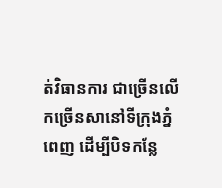ត់វិធានការ ជាច្រើនលើកច្រើនសានៅទីក្រុងភ្នំពេញ ដើម្បីបិទកន្លែ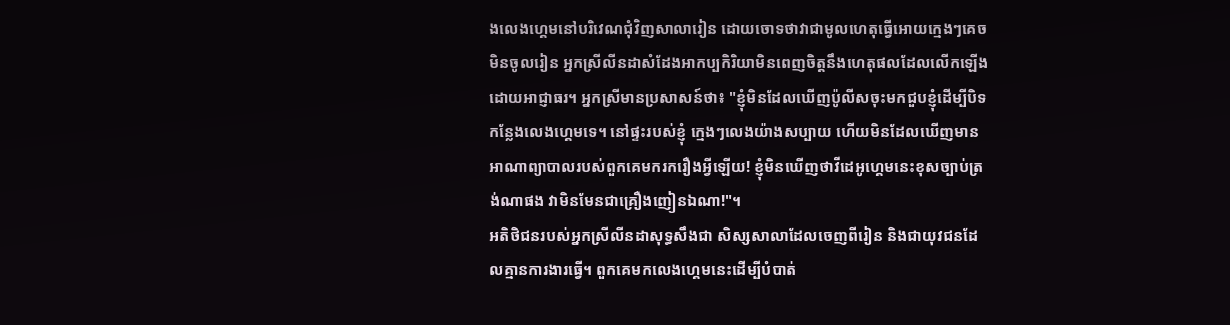ងលេងហ្គេមនៅបរិវេណជុំវិញសាលារៀន ដោយចោទថាវាជាមូលហេតុធ្វើអោយក្មេងៗគេចមិនចូលរៀន អ្នកស្រីលីនដាសំដែងអាកប្បកិរិយាមិនពេញចិត្តនឹងហេតុផលដែលលើកឡើង ដោយអាជ្ញាធរ។ អ្នកស្រីមានប្រសាសន៍ថា៖ "ខ្ញុំមិនដែលឃើញប៉ូលីសចុះមកជួបខ្ញុំដើម្បីបិទកន្លែងលេងហ្គេមទេ។ នៅផ្ទះរបស់ខ្ញុំ ក្មេងៗលេងយ៉ាងសប្បាយ ហើយមិនដែលឃើញមានអាណាព្យាបាលរបស់ពួកគេមករករឿងអ្វីឡើយ! ខ្ញុំមិនឃើញថាវីដេអូហ្គេមនេះខុសច្បាប់ត្រង់ណាផង វាមិនមែនជាគ្រឿងញៀនឯណា!"។
អតិថិជនរបស់អ្នកស្រីលីនដាសុទ្ធសឹងជា សិស្សសាលាដែលចេញពីរៀន និងជាយុវជនដែលគ្មានការងារធ្វើ។ ពួកគេមកលេងហ្គេមនេះដើម្បីបំបាត់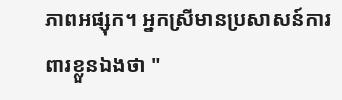ភាពអផ្សុក។ អ្នកស្រីមានប្រសាសន៍ការពារខ្លួនឯងថា "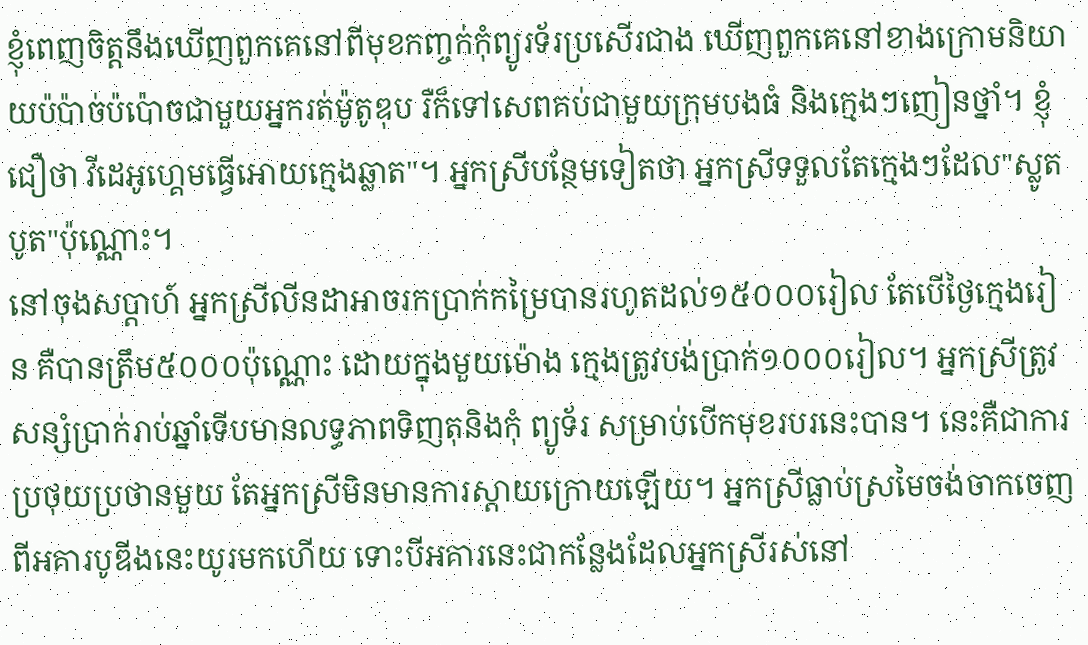ខ្ញុំពេញចិត្តនឹងឃើញពួកគេនៅពីមុខកញ្ចក់កុំព្យូរទ័រប្រសើរជាង ឃើញពួកគេនៅខាងក្រោមនិយាយប៉ប៉ាច់ប៉ប៉ោចជាមួយអ្នករត់ម៉ូតូឌុប រឺក៏ទៅសេពគប់ជាមួយក្រុមបងធំ និងក្មេងៗញៀនថ្នាំ។ ខ្ញុំជឿថា វីដេអូហ្គេមធ្វើអោយក្មេងឆ្លាត"។ អ្នកស្រីបន្ថែមទៀតថា អ្នកស្រីទទួលតែក្មេងៗដែល"ស្លូតបូត"ប៉ុណ្ណោះ។
នៅចុងសប្តាហ៍ អ្នកស្រីលីនដាអាចរកប្រាក់កម្រៃបានរហូតដល់១៥០០០រៀល តែបើថ្ងៃក្មេងរៀន គឺបានត្រឹម៥០០០ប៉ុណ្ណោះ ដោយក្នុងមួយម៉ោង ក្មេងត្រូវបង់ប្រាក់១០០០រៀល។ អ្នកស្រីត្រូវសន្សំប្រាក់រាប់ឆ្នាំទើបមានលទ្ធភាពទិញតុនិងកុំ ព្យូទ័រ សម្រាប់បើកមុខរបរនេះបាន។ នេះគឺជាការប្រថុយប្រថានមួយ តែអ្នកស្រីមិនមានការស្តាយក្រោយឡើយ។ អ្នកស្រីធ្លាប់ស្រមៃចង់ចាកចេញពីអគារបូឌីងនេះយូរមកហើយ ទោះបីអគារនេះជាកន្លែងដែលអ្នកស្រីរស់នៅ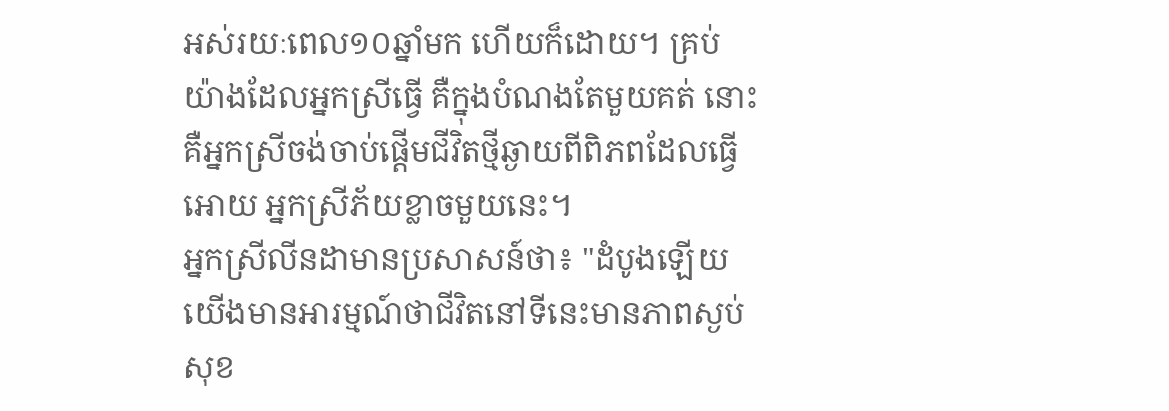អស់រយៈពេល១០ឆ្នាំមក ហើយក៏ដោយ។ គ្រប់យ៉ាងដែលអ្នកស្រីធ្វើ គឺក្នុងបំណងតែមួយគត់ នោះគឺអ្នកស្រីចង់ចាប់ផ្តើមជីវិតថ្មីឆ្ងាយពីពិភពដែលធ្វើអោយ អ្នកស្រីភ័យខ្លាចមួយនេះ។
អ្នកស្រីលីនដាមានប្រសាសន៍ថា៖ "ដំបូងឡើយ យើងមានអារម្មណ៍ថាជីវិតនៅទីនេះមានភាពស្ងប់សុខ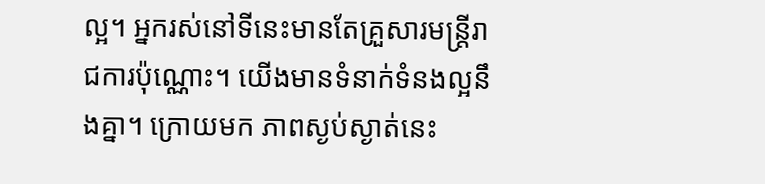ល្អ។ អ្នករស់នៅទីនេះមានតែគ្រួសារមន្រ្តីរាជការប៉ុណ្ណោះ។ យើងមានទំនាក់ទំនងល្អនឹងគ្នា។ ក្រោយមក ភាពស្ងប់ស្ងាត់នេះ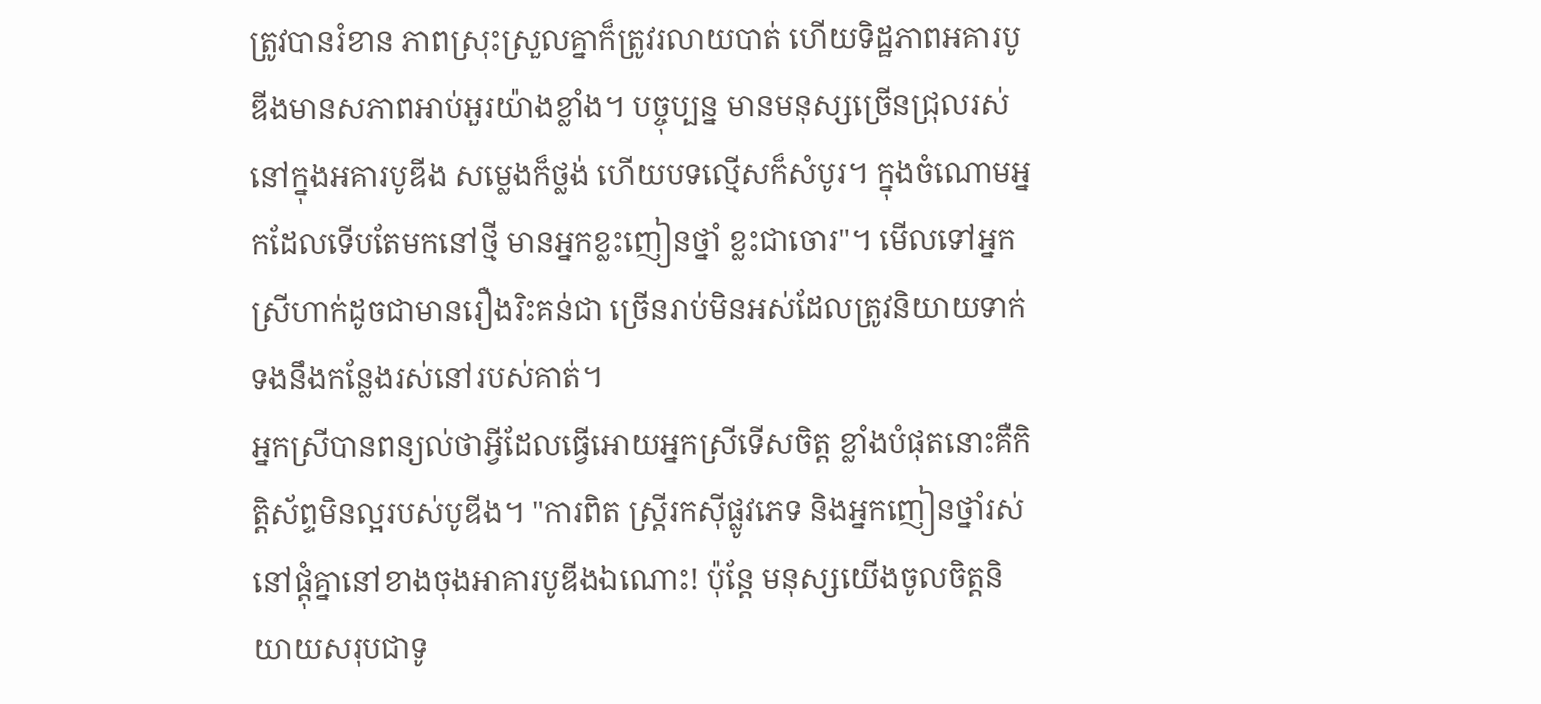ត្រូវបានរំខាន ភាពស្រុះស្រួលគ្នាក៏ត្រូវរលាយបាត់ ហើយទិដ្ឋភាពអគារបូឌីងមានសភាពអាប់អួរយ៉ាងខ្លាំង។ បច្ចុប្បន្ន មានមនុស្សច្រើនជ្រុលរស់នៅក្នុងអគារបូឌីង សម្លេងក៏ថ្លង់ ហើយបទល្មើសក៏សំបូរ។ ក្នុងចំណោមអ្នកដែលទើបតែមកនៅថ្មី មានអ្នកខ្លះញៀនថ្នាំ ខ្លះជាចោរ"។ មើលទៅអ្នកស្រីហាក់ដូចជាមានរឿងរិះគន់ជា ច្រើនរាប់មិនអស់ដែលត្រូវនិយាយទាក់ទងនឹងកន្លែងរស់នៅរបស់គាត់។
អ្នកស្រីបានពន្យល់ថាអ្វីដែលធ្វើអោយអ្នកស្រីទើសចិត្ត ខ្លាំងបំផុតនោះគឺកិត្តិស័ព្ទមិនល្អរបស់បូឌីង។ "ការពិត ស្រ្តីរកស៊ីផ្លូវភេទ និងអ្នកញៀនថ្នាំរស់នៅផ្តុំគ្នានៅខាងចុងអាគារបូឌីងឯណោះ! ប៉ុន្តែ មនុស្សយើងចូលចិត្តនិយាយសរុបជាទូ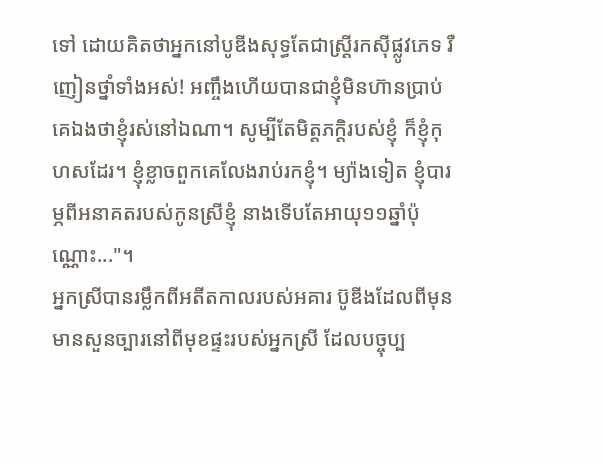ទៅ ដោយគិតថាអ្នកនៅបូឌីងសុទ្ធតែជាស្រ្តីរកស៊ីផ្លូវភេទ រឺញៀនថ្នាំទាំងអស់! អញ្ចឹងហើយបានជាខ្ញុំមិនហ៊ានប្រាប់គេឯងថាខ្ញុំរស់នៅឯណា។ សូម្បីតែមិត្តភក្តិរបស់ខ្ញុំ ក៏ខ្ញុំកុហសដែរ។ ខ្ញុំខ្លាចពួកគេលែងរាប់រកខ្ញុំ។ ម្យ៉ាងទៀត ខ្ញុំបារម្ភពីអនាគតរបស់កូនស្រីខ្ញុំ នាងទើបតែអាយុ១១ឆ្នាំប៉ុណ្ណោះ..."។
អ្នកស្រីបានរម្លឹកពីអតីតកាលរបស់អគារ ប៊ូឌីងដែលពីមុនមានសួនច្បារនៅពីមុខផ្ទះរបស់អ្នកស្រី ដែលបច្ចុប្ប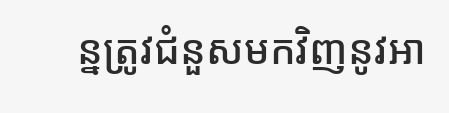ន្នត្រូវជំនួសមកវិញនូវអា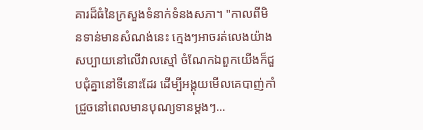គារដ៏ធំនៃក្រសួងទំនាក់ទំនងសភា។ "កាលពីមិនទាន់មានសំណង់នេះ ក្មេងៗអាចរត់លេងយ៉ាងសប្បាយនៅលើវាលស្មៅ ចំណែកឯពួកយើងក៏ជួបជុំគ្នានៅទីនោះដែរ ដើម្បីអង្គុយមើលគេបាញ់កាំជ្រួចនៅពេលមានបុណ្យទានម្តងៗ...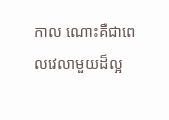កាល ណោះគឺជាពេលវេលាមួយដ៏ល្អ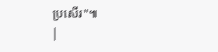ប្រសើរ"៕
|